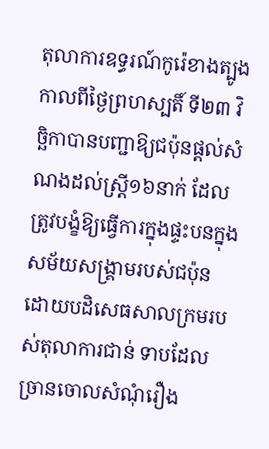តុលាការឧទ្ធរណ៍កូរ៉េខាងត្បូងកាលពីថ្ងៃព្រហស្បតិ៍ ទី២៣ វិច្ឆិកាបានបញ្ជាឱ្យជប៉ុនផ្តល់សំណងដល់ស្ត្រី១៦នាក់ ដែលត្រូវបង្ខំឱ្យធ្វើការក្នុងផ្ទះបនក្នុងសម័យសង្គ្រាមរបស់ជប៉ុន ដោយបដិសេធសាលក្រមរបស់តុលាការជាន់ ទាបដែលច្រានចោលសំណុំរឿង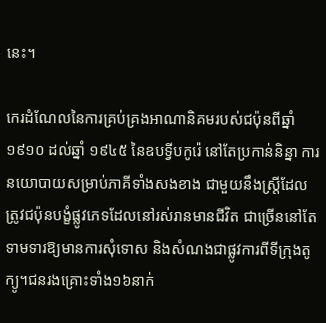នេះ។

កេរដំណែលនៃការគ្រប់គ្រងអាណានិគមរបស់ជប៉ុនពីឆ្នាំ១៩១០ ដល់ឆ្នាំ ១៩៤៥ នៃឧបទ្វីបកូរ៉េ នៅតែប្រកាន់និន្នា ការនយោបាយសម្រាប់ភាគីទាំងសងខាង ជាមួយនឹងស្ត្រីដែលត្រូវជប៉ុនបង្ខំផ្លូវភេទដែលនៅរស់រានមានជីវិត ជាច្រើននៅតែទាមទារឱ្យមានការសុំទោស និងសំណងជាផ្លូវការពីទីក្រុងតូក្យូ។ជនរងគ្រោះទាំង១៦នាក់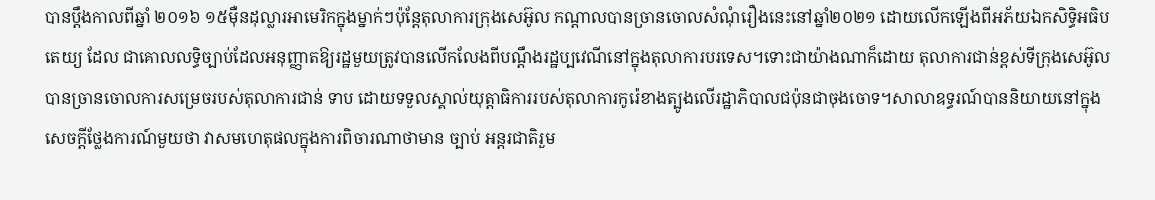បានប្តឹងកាលពីឆ្នាំ ២០១៦ ១៥ម៉ឺនដុល្លារអាមេរិកក្នុងម្នាក់ៗប៉ុន្តែតុលាការក្រុងសេអ៊ូល កណ្តាលបានច្រានចោលសំណុំរឿងនេះនៅឆ្នាំ២០២១ ដោយលើកឡើងពីអភ័យឯកសិទ្ធិអធិបតេយ្យ ដែល ជាគោលលទ្ធិច្បាប់ដែលអនុញ្ញាតឱ្យរដ្ឋមួយត្រូវបានលើកលែងពីបណ្តឹងរដ្ឋប្បវេណីនៅក្នុងតុលាការបរទេស។ទោះជាយ៉ាងណាក៏ដោយ តុលាការជាន់ខ្ពស់ទីក្រុងសេអ៊ូល បានច្រានចោលការសម្រេចរបស់តុលាការជាន់ ទាប ដោយទទួលស្គាល់យុត្តាធិការរបស់តុលាការកូរ៉េខាងត្បូងលើរដ្ឋាភិបាលជប៉ុនជាចុងចោទ។សាលាឧទ្ធរណ៍បាននិយាយនៅក្នុងសេចក្តីថ្លែងការណ៍មួយថា វាសមហេតុផលក្នុងការពិចារណាថាមាន ច្បាប់ អន្តរជាតិរួម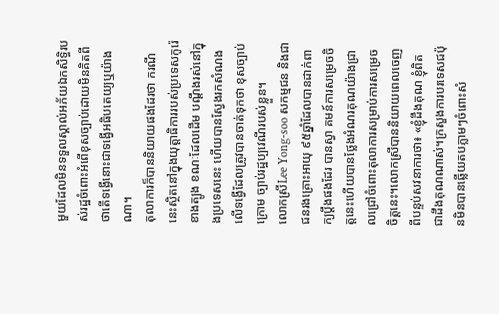មួយដែលមិនទទួលស្គាល់អភ័យឯកសិទ្ធិរបស់រដ្ឋចំពោះអំពើខុសច្បាប់ដោយមិនគិតពីថាតើទង្វើនោះជាទង្វើអធិបតេយ្យឬយ៉ាងណា។
តុលាការក៏បាននិយាយផងដែរថា ករណីនេះស្ថិតនៅក្នុងយុត្តាធិការរបស់ប្រទេសកូរ៉េខាងត្បូង ខណៈដែលដើម បណ្តឹងរស់នៅក្នុងប្រទេសនេះ ហើយបានស្វែងរកសំណងលើទង្វើដែលត្រូវបានចាត់ទុកថា ខុសច្បាប់ ក្រោម ច្បាប់រដ្ឋប្បវេណីរបស់ខ្លួន។
លោកស្រីLee Yong-soo សកម្មជន និងជាជនរងគ្រោះអាយុ ៩៥ឆ្នាំដែលបានដាក់ពាក្យប្តឹងផងដែរ បានស្វា គមន៍ការសម្រេចចិត្តនេះហើយបានថ្លែងអំណរគុណយ៉ាងជ្រាលជ្រៅចំពោះតុលាការសម្រាប់ការសម្រេចចិត្តនេះ។លោកស្រីបាននិយាយពេលចេញពីបន្ទប់សវនាការថា៖ «ខ្ញុំដឹងគុណ ខ្ញុំពិតជាដឹងគុណណាស់។ក្រសួងការបរទេសជប៉ុនមិនបានឆ្លើយតបភ្លាមៗចំពោះសំ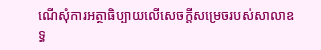ណើសុំការអត្ថាធិប្បាយលើសេចក្តីសម្រេចរបស់សាលាឧទ្ធ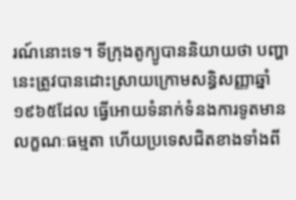រណ៍នោះទេ។ ទីក្រុងតូក្យូបាននិយាយថា បញ្ហានេះត្រូវបានដោះស្រាយក្រោមសន្ធិសញ្ញាឆ្នាំ ១៩៦៥ដែល ធ្វើអោយទំនាក់ទំនងការទូតមានលក្ខណៈធម្មតា ហើយប្រទេសជិតខាងទាំងពី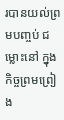របានយល់ព្រមបញ្ចប់ ជម្លោះនៅ ក្នុងកិច្ចព្រមព្រៀង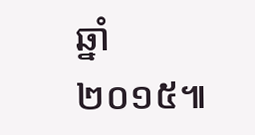ឆ្នាំ២០១៥៕